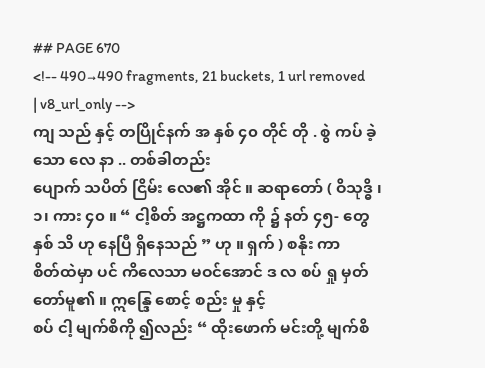## PAGE 670
<!-- 490→490 fragments, 21 buckets, 1 url removed | v8_url_only -->
ကျ သည် နှင့် တပြိုင်နက် အ နှစ် ၄၀ တိုင် တို . စွဲ ကပ် ခဲ့သော လေ နာ .. တစ်ခါတည်း
ပျောက် သပိတ် ငြိမ်း လေ၏ အိုင် ။ ဆရာတော် ( ဝိသုဒ္ဓိ ၊ ၁၊ ကား ၄၀ ။ “ ငါ့စိတ် အဋ္ဌကထာ ကို ၌ နတ် ၄၅- တွေ နှစ် သိ ဟု နေပြီ ရှိနေသည် ” ဟု ။ ရှက် ) စနိုး ကာ
စိတ်ထဲမှာ ပင် ကိလေသာ မဝင်အောင် ဒ လ စပ် ရှု မှတ် တော်မူ၏ ။ ဣန္ဒြေ စောင့် စည်း မှု နှင့်
စပ် ငါ့ မျက်စိကို ၍လည်း “ ထိုးဖောက် မင်းတို့ မျက်စိ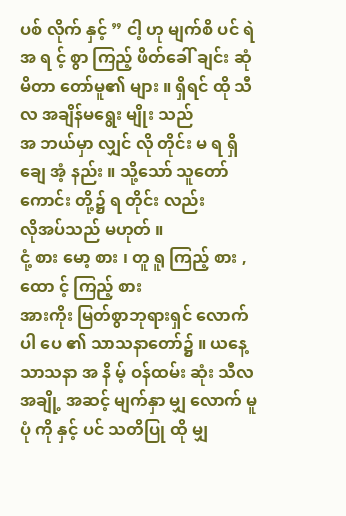ပစ် လိုက် နှင့် ” ငါ့ ဟု မျက်စိ ပင် ရဲ အ ရ င့် စွာ ကြည့် ဖိတ်ခေါ် ချင်း ဆုံ မိတာ တော်မူ၏ များ ။ ရှိရင် ထို သီလ အချိန်မရွေး မျိုး သည်
အ ဘယ်မှာ လျှင် လို တိုင်း မ ရ ရှိ ချေ အံ့ နည်း ။ သို့သော် သူတော်ကောင်း တို့၌ ရ တိုင်း လည်း
လိုအပ်သည် မဟုတ် ။
ငုံ့ စား မော့ စား ၊ တူ ရူ ကြည့် စား , ထော င့် ကြည့် စား
အားကိုး မြတ်စွာဘုရားရှင် လောက် ပါ ပေ ၏ သာသနာတော်၌ ။ ယနေ့ သာသနာ အ နိ မ့် ဝန်ထမ်း ဆုံး သီလ အချို့ အဆင့် မျက်နှာ မျှ လောက် မူ ပုံ ကို နှင့် ပင် သတိပြု ထို မျှ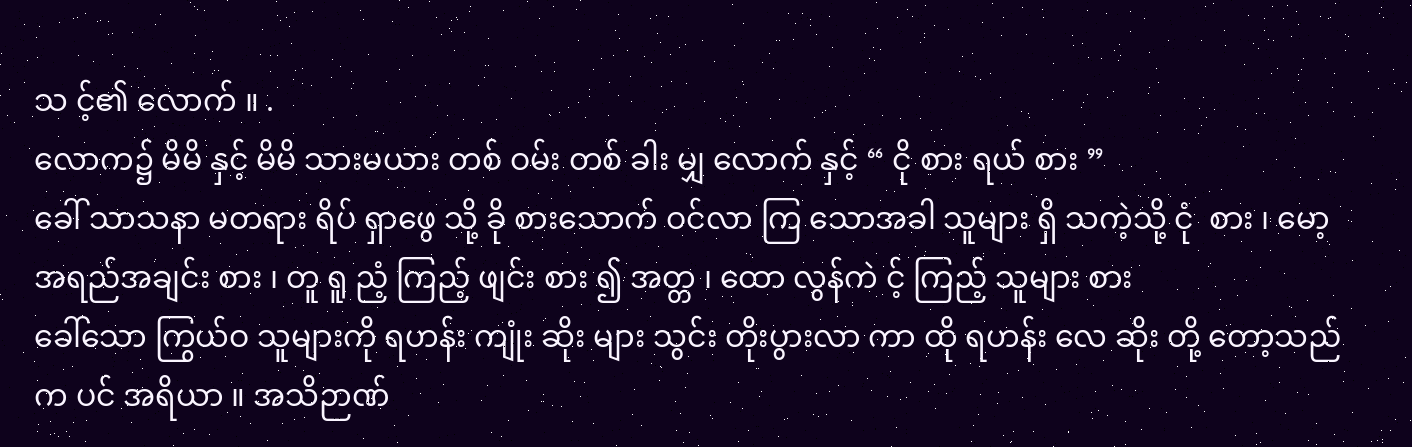သ င့်၏ လောက် ။ .
လောက၌ မိမိ နှင့် မိမိ သားမယား တစ် ဝမ်း တစ် ခါး မျှ လောက် နှင့် “ ငို စား ရယ် စား ”
ခေါ် သာသနာ မတရား ရိပ် ရှာဖွေ သို့ ခို စားသောက် ဝင်လာ ကြ သောအခါ သူများ ရှိ သကဲ့သို့ ငုံ  စား ၊ မော့ အရည်အချင်း စား ၊ တူ ရူ ညံ့ ကြည့် ဖျင်း စား ၍ အတ္တ ၊ ထော လွန်ကဲ င့် ကြည့် သူများ စား
ခေါ်သော ကြွယ်ဝ သူများကို ရဟန်း ကျုံး ဆိုး များ သွင်း တိုးပွားလာ ကာ ထို ရဟန်း လေ ဆိုး တို့ တော့သည် က ပင် အရိယာ ။ အသိဉာဏ်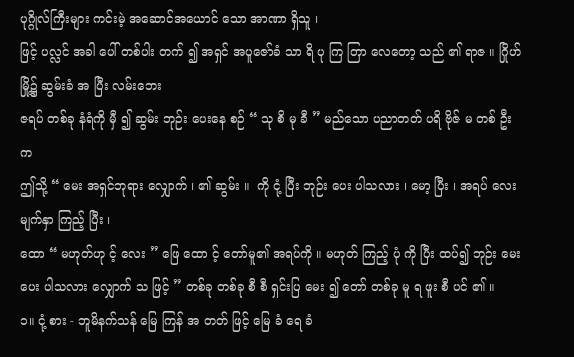ပုဂ္ဂိုလ်ကြီးများ ကင်းမဲ့ အဆောင်အယောင် သော အာဏာ ရှိသူ ၊
ဖြင့် ပလ္လင် အခါ ပေါ် တစ်ပါး တက် ၍ အရှင် အပူဇော်ခံ သာ ရိ ပု ကြ တြာ လေတော့ သည် ၏ ရာဇ ။ ဂြိုဟ် မြို့၌ ဆွမ်းခံ အ ပြီး လမ်းဘေး
ဇရပ် တစ်ခု နံရံကို မှီ ၍ ဆွမ်း ဘုဉ်း ပေးနေ စဉ် “ သု စိ မု ခီ ” မည်သော ပညာတတ် ပရိ ဗိုဇ် မ တစ် ဦး က
ဤသို့ “ မေး အရှင်ဘုရား လျှောက် ၊ ၏ ဆွမ်း ။  ကို ငုံ့ ပြီး ဘုဉ်း ပေး ပါသလား ၊ မော့ ပြီး ၊ အရပ် လေး မျက်နှာ ကြည့် ပြီး ၊
ထော “ မဟုတ်ဟု င့် လေး ” ဖြေ ထော င့် တော်မူ၏ အရပ်ကို ။ မဟုတ် ကြည့် ပုံ ကို ပြီး ထပ်၍ ဘုဉ်း မေး ပေး ပါသလား လျှောက် သ ဖြင့် ” တစ်ခု တစ်ခု စီ စီ ရှင်းပြ မေး ၍ တော် တစ်ခု မူ ရ ဖူး စီ ပင် ၏ ။
၁။ ငုံ့ စား - ဘူမိနက်သန် မြေ ကြန် အ တတ် ဖြင့် မြေ ခံ ရေ ခံ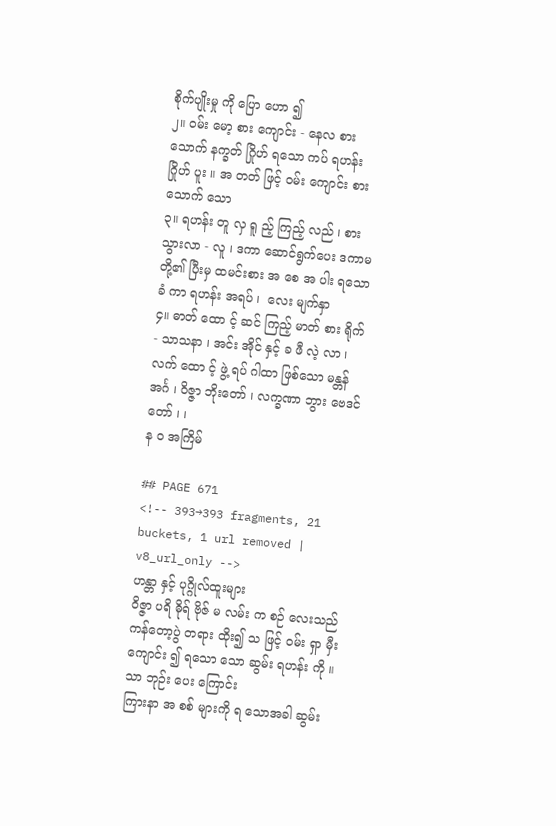စိုက်ပျိုးမှု ကို ပြော ဟော ၍
၂။ ဝမ်း မော့ စား ကျောင်း - နေလ စားသောက် နက္ခတ် ဂြိုဟ် ရသော ကပ် ရဟန်း ဂြိုဟ် ပူး ။ အ တတ် ဖြင့် ဝမ်း ကျောင်း စားသောက် သော
၃။ ရဟန်း တူ လှ ရူ ည့် ကြည့် လည် ၊ စား သွားလာ - လူ ၊ ဒကာ ဆောင်ရွက်ပေး ဒကာမ တို့၏ ပြီးမှ ထမင်းစား အ စေ အ ပါး ရသော ခံ ကာ ရဟန်း အရပ် ၊  လေး မျက်နှာ
၄။ ဓာတ် ထော င့် ဆင် ကြည့် မာတ် စား ရိုက် - သာသနာ ၊ အင်း အိုင် နှင့် ခ ဖီ လဲ့ လာ ၊ လက် ထော င့် ဖွဲ့ ရပ် ဂါထာ ဖြစ်သော မန္တန် အင်္ဂ ၊ ဝိဇ္ဇာ ဘိုးတော် ၊ လက္ခဏာ ဘွား ဗေဒင် တော် ၊ ၊
န ဝ အကြိမ်

## PAGE 671
<!-- 393→393 fragments, 21 buckets, 1 url removed | v8_url_only -->
ဟန္တာ နှင့် ပုဂ္ဂိုလ်ထူးများ
ဝိဇ္ဇာ ပရိ ဓိုရ် ဗိုဇ် မ လမ်း က စဉ် လေးသည် ကန်တော့ပွဲ တရား ထိုး၍ သ ဖြင့် ဝမ်း ရှာ မှီး ကျောင်း ၍ ရသော သော ဆွမ်း ရဟန်း ကို ။ သာ ဘုဉ်း ပေး ကြောင်း
ကြားနာ အ စစ် များကို ရ သောအခါ ဆွမ်း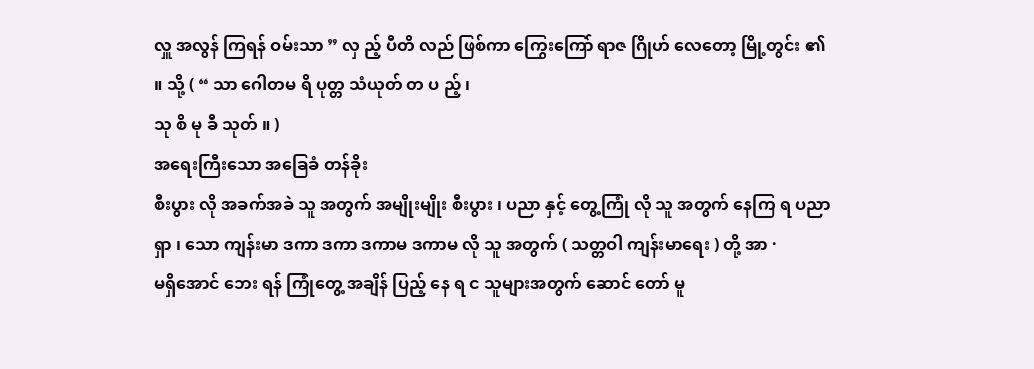လှူ အလွန် ကြရန် ဝမ်းသာ ” လှ ည့် ပီတိ လည် ဖြစ်ကာ ကြွေးကြော် ရာဇ ဂြိုဟ် လေတော့ မြို့တွင်း ၏ ။ သို့ ( “ သာ ဂေါတမ ရိ ပုတ္တ သံယုတ် တ ပ ည့် ၊
သု စိ မု ခီ သုတ် ။ )
အရေးကြီးသော အခြေခံ တန်ခိုး
စီးပွား လို အခက်အခဲ သူ အတွက် အမျိုးမျိုး စီးပွား ၊ ပညာ နှင့် တွေ့ကြုံ လို သူ အတွက် နေကြ ရ ပညာ ရှာ ၊ သော ကျန်းမာ ဒကာ ဒကာ ဒကာမ ဒကာမ လို သူ အတွက် ( သတ္တဝါ ကျန်းမာရေး ) တို့ အာ ·
မရှိအောင် ဘေး ရန် ကြုံတွေ့ အချိန် ပြည့် နေ ရ င သူများအတွက် ဆောင် တော် မူ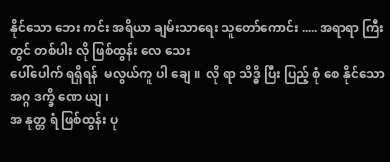နိုင်သော ဘေး ကင်း အရိယာ ချမ်းသာရေး သူတော်ကောင်း ..... အရာရာ ကြီး တွင် တစ်ပါး လို ဖြစ်ထွန်း လေ သေး
ပေါ်ပေါက် ရရှိရန်  မလွယ်ကူ ပါ ချေ ။  လို ရာ သိဒ္ဓိ ပြီး ပြည့် စုံ စေ နိုင်သော အဂ္ဂ ဒက္ခိ ဏေ ယျ ၊
အ နုတ္တ ရံ ဖြစ်ထွန်း ပု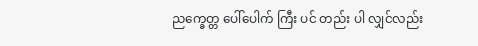ညက္ခေတ္တ ပေါ်ပေါက် ကြီး ပင် တည်း ပါ လျှင်လည်း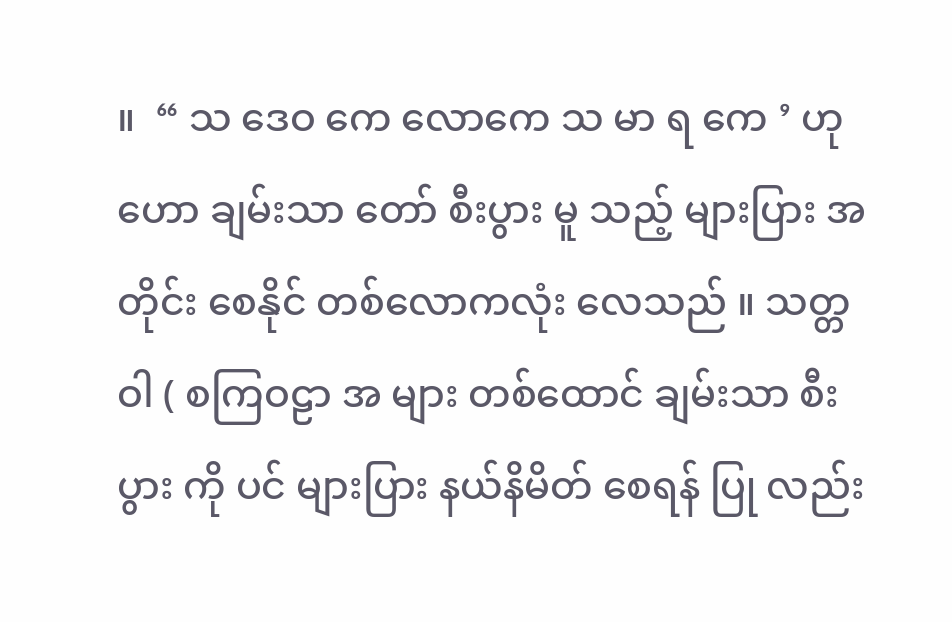။  “ သ ဒေဝ ကေ လောကေ သ မာ ရ ကေ ’ ဟု
ဟော ချမ်းသာ တော် စီးပွား မူ သည့် များပြား အတိုင်း စေနိုင် တစ်လောကလုံး လေသည် ။ သတ္တဝါ ( စကြဝဠာ အ များ တစ်ထောင် ချမ်းသာ စီးပွား ကို ပင် များပြား နယ်နိမိတ် စေရန် ပြု လည်း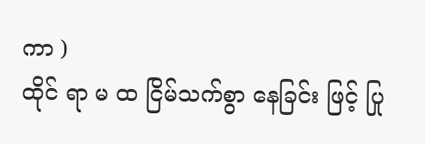ကာ )
ထိုင် ရာ မ ထ ငြိမ်သက်စွာ နေခြင်း ဖြင့် ပြု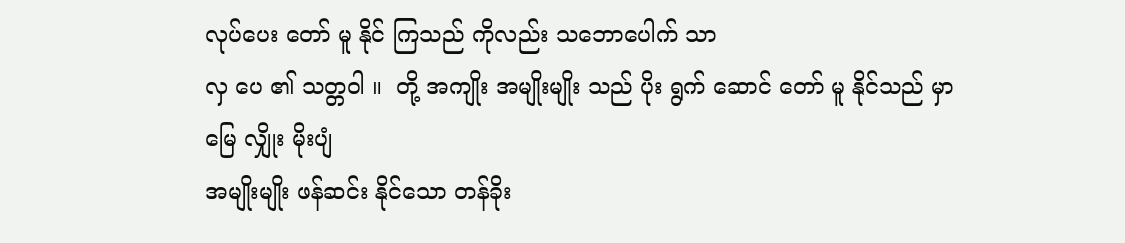လုပ်ပေး တော် မူ နိုင် ကြသည် ကိုလည်း သဘောပေါက် သာ
လှ ပေ ၏ သတ္တဝါ ။  တို့ အကျိုး အမျိုးမျိုး သည် ပိုး ရွက် ဆောင် တော် မူ နိုင်သည် မှာ မြေ လျှိုး မိုးပျံ
အမျိုးမျိုး ဖန်ဆင်း နိုင်သော တန်ခိုး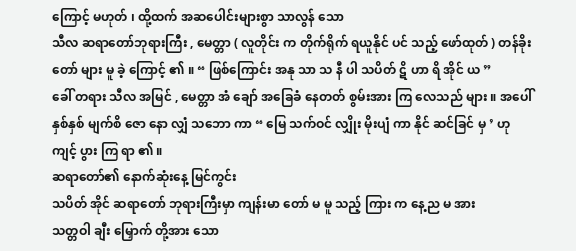ကြောင့် မဟုတ် ၊ ထို့ထက် အဆပေါင်းများစွာ သာလွန် သော
သီလ ဆရာတော်ဘုရားကြီး , မေတ္တာ ( လူတိုင်း က တိုက်ရိုက် ရယူနိုင် ပင် သည့် ဖော်ထုတ် ) တန်ခိုး တော် များ မူ ခဲ့ ကြောင့် ၏ ။ “ ဖြစ်ကြောင်း အနု သာ သ နီ ပါ သပိတ် ဋိ ဟာ ရိ အိုင် ယ ”
ခေါ် တရား သီလ အမြင် , မေတ္တာ အံ ချော် အခြေခံ နေတတ် စွမ်းအား ကြ လေသည် များ ။ အပေါ် နှစ်နှစ် မျက်စိ ဇော နော လျှံ သဘော ကာ “ မြေ သက်ဝင် လျှိုး မိုးပျံ ကာ နိုင် ဆင်ခြင် မှ ’ ဟု
ကျင့် ပွား ကြ ရာ ၏ ။
ဆရာတော်၏ နောက်ဆုံးနေ့ မြင်ကွင်း
သပိတ် အိုင် ဆရာတော် ဘုရားကြီးမှာ ကျန်းမာ တော် မ မူ သည့် ကြား က နေ့ည မ အား
သတ္တဝါ ချီး မြှောက် တို့အား သော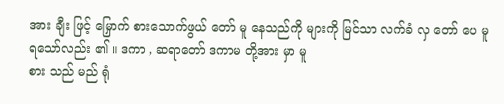အား ချီး ဖြင့် မြှောက် စားသောက်ဖွယ် တော် မူ နေသည်ကို များကို မြင်သာ လက်ခံ လှ တော် ပေ မူ ရသော်လည်း ၏ ။ ဒကာ , ဆရာတော် ဒကာမ တို့အား မှာ မူ
စား သည် မည် ရုံ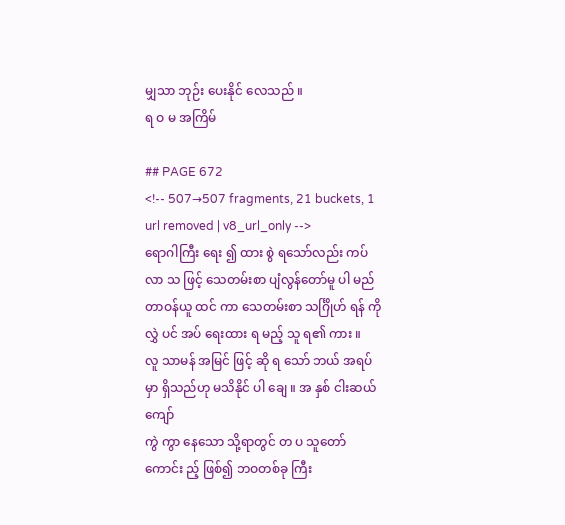မျှသာ ဘုဉ်း ပေးနိုင် လေသည် ။
ရ ဝ မ အကြိမ်

## PAGE 672
<!-- 507→507 fragments, 21 buckets, 1 url removed | v8_url_only -->
ရောဂါကြီး ရေး ၍ ထား စွဲ ရသော်လည်း ကပ် လာ သ ဖြင့် သေတမ်းစာ ပျံလွန်တော်မူ ပါ မည် တာဝန်ယူ ထင် ကာ သေတမ်းစာ သင်္ဂြိုဟ် ရန် ကို လွှဲ ပင် အပ် ရေးထား ရ မည့် သူ ရ၏ ကား ။
လူ သာမန် အမြင် ဖြင့် ဆို ရ သော် ဘယ် အရပ်မှာ ရှိသည်ဟု မသိနိုင် ပါ ချေ ။ အ နှစ် ငါးဆယ်ကျော်
ကွဲ ကွာ နေသော သို့ရာတွင် တ ပ သူတော်ကောင်း ည့် ဖြစ်၍ ဘဝတစ်ခု ကြီး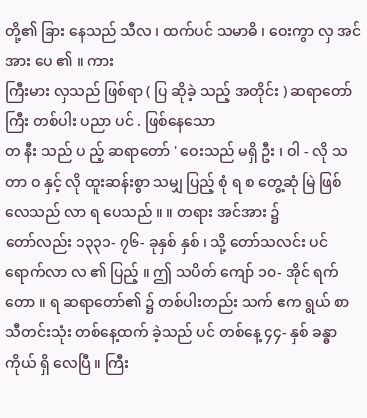တို့၏ ခြား နေသည် သီလ ၊ ထက်ပင် သမာဓိ ၊ ဝေးကွာ လှ အင်အား ပေ ၏ ။ ကား
ကြီးမား လှသည် ဖြစ်ရာ ( ပြ ဆိုခဲ့ သည့် အတိုင်း ) ဆရာတော်ကြီး တစ်ပါး ပညာ ပင် . ဖြစ်နေသော
တ နီး သည် ပ ည့် ဆရာတော် ' ဝေးသည် မရှိ ဦး ၊ ဝါ - လို သ တာ ဝ နှင့် လို ထူးဆန်းစွာ သမျှ ပြည့် စုံ ရ စ တွေ့ဆုံ မြဲ ဖြစ်လေသည် လာ ရ ပေသည် ။ ။ တရား အင်အား ၌
တော်လည်း ၁၃၃၁- ၇၆- ခုနှစ် နှစ် ၊ သို့ တော်သလင်း ပင် ရောက်လာ လ ၏ ပြည့် ။ ဤ သပိတ် ကျော် ၁၀- အိုင် ရက် တော ။ ရ ဆရာတော်၏ ၌ တစ်ပါးတည်း သက် ဧက ရွယ် စာ
သီတင်းသုံး တစ်နေ့ထက် ခဲ့သည် ပင် တစ်နေ့ ၄၄- နှစ် ခန္ဓာကိုယ် ရှိ လေပြီ ။ ကြီး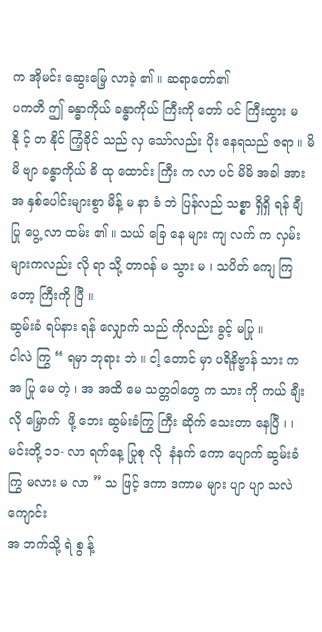က အိုမင်း ဆွေးမြေ့ လာခဲ့ ၏ ။ ဆရာတော်၏
ပကတိ ဤ ခန္ဓာကိုယ် ခန္ဓာကိုယ် ကြီးကို တော် ပင် ကြီးထွား မ နို င့် တ နိုင် ကြံ့ခိုင် သည် လှ သော်လည်း ပိုး နေရသည် ဇရာ ။ မိမိ ဗျာ ခန္ဓာကိုယ် ဓိ ထု ထောင်း ကြီး က လာ ပင် မိမိ အခါ အား
အ နှစ်ပေါင်းများစွာ မိန့် မ နာ ခံ ဘဲ ပြန်လည် သစ္စာ ရှိရှိ ရန် ချီ ပြု ပွေ့ လာ ထမ်း ၏ ။ သယ် ခြေ နေ များ ကျ လက် က လှမ်း များကလည်း လို ရာ သို့ တာဝန် မ သွား မ ၊ သပိတ် ကျေ ကြတော့ ကြီးကို ပြီ ။
ဆွမ်းခံ ရပ်နား ရန် လျှောက် သည် ကိုလည်း ခွင့် မပြု ။
ငါလဲ ကြွ “ ရမှာ ဘုရား ဘဲ ။ ငါ့ တောင် မှာ ပရိနိဗ္ဗာန် သား က အ ပြု မေ တဲ့ ၊ အ အထိ မေ သတ္တဝါတွေ က သား ကို ကယ် ချီး လို မြှောက်  ဖို့ ဘေး ဆွမ်းခံကြွ ကြီး ဆိုက် သေးတာ နေပြီ ၊ ၊
မင်းတို့ ၁၁- လာ ရက်နေ့ ပြုစု လို  နံနက် ကော ပျောက် ဆွမ်းခံကြွ မလား မ လာ ” သ ဖြင့် ဒကာ ဒကာမ များ ပျာ ပျာ သလဲ ကျောင်း
အ ဘက်သို့ ရဲ စွ န့်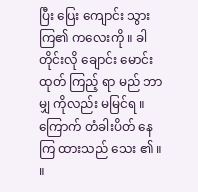ပြီး ပြေး ကျောင်း သွား ကြ၏ ကလေးကို ။ ခါတိုင်းလို ချောင်း မောင်းထုတ် ကြည့် ရာ မည် ဘာမျှ ကိုလည်း မမြင်ရ ။ ကြောက် တံခါးပိတ် နေကြ ထားသည် သေး ၏ ။ ။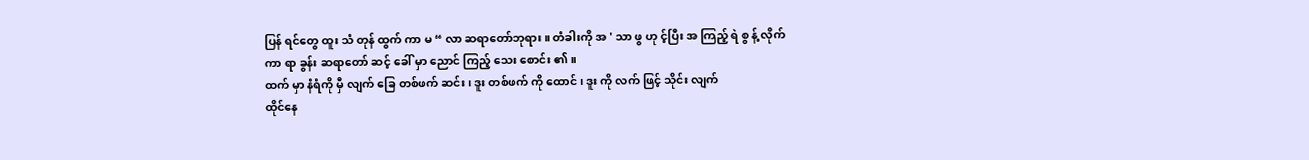ပြန် ရင်တွေ ထူး သံ တုန် ထွက် ကာ မ “ လာ ဆရာတော်ဘုရား ။ တံခါးကို အ ' သာ ဖွ ဟု င့်ပြီး အ ကြည့် ရဲ စွ န့် လိုက် ကာ ရာ ခွန်း ဆရာတော် ဆင့် ခေါ် မှာ ညောင် ကြည့် သေး စောင်း ၏ ။
ထက် မှာ နံရံကို မှီ လျက် ခြေ တစ်ဖက် ဆင်း ၊ ဒူး တစ်ဖက် ကို ထောင် ၊ ဒူး ကို လက် ဖြင့် သိုင်း လျက်
ထိုင်နေ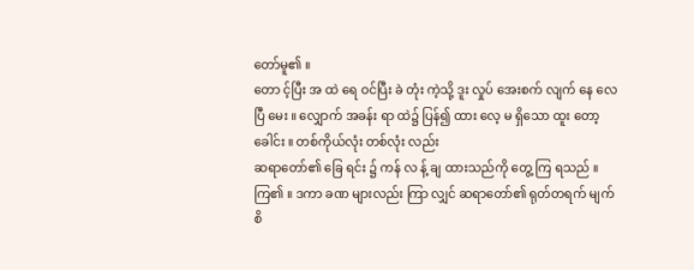တော်မူ၏ ။
တော င့်ပြီး အ ထဲ ရေ ဝင်ပြီး ခဲ တုံး ကဲ့သို့ ဒူး လှုပ် အေးစက် လျက် နေ လေပြီ မေး ။ လျှောက် အခန်း ရာ ထဲ၌ ပြန်၍ ထား လေ့ မ ရှိသော ထူး တော့ ခေါင်း ။ တစ်ကိုယ်လုံး တစ်လုံး လည်း
ဆရာတော်၏ ခြေ ရင်း ၌ ကန် လ န့် ချ ထားသည်ကို တွေ့ ကြ ရသည် ။
ကြ၏ ။ ဒကာ ခဏ များလည်း ကြာ လျှင် ဆရာတော်၏ ရုတ်တရက် မျက်စိ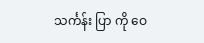သင်္ကန်း ပြာ ကို ဝေ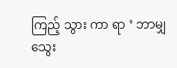ကြည့် သွား ကာ ရာ ’ ဘာမျှ သွေး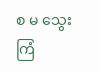စ မ သွေး ကြံ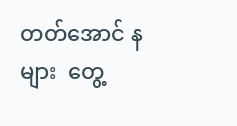တတ်အောင် န များ  တွေ့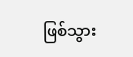ဖြစ်သွား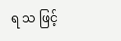ရ သ ဖြင့်